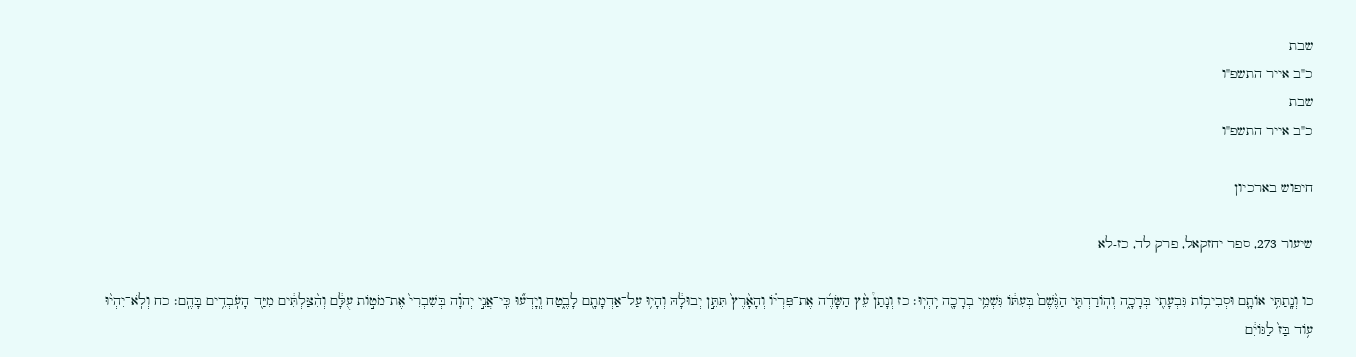שבת
כ"ב אייר התשפ"ו
שבת
כ"ב אייר התשפ"ו

חיפוש בארכיון

שיעור 273, ספר יחזקאל, פרק לד, כז-לא

כו וְנָֽתַתִּ֥י אוֹתָ֛ם וּסְבִיב֥וֹת גִּבְעָתִ֖י בְּרָכָ֑ה וְהֽוֹרַדְתִּ֤י הַגֶּ֨שֶׁם֙ בְּעִתּ֔וֹ גִּשְׁמֵ֥י בְרָכָ֖ה יִֽהְיֽוּ׃ כז וְנָתַן֩ עֵ֨ץ הַשָּׂדֶ֜ה אֶת־פִּרְי֗וֹ וְהָאָ֨רֶץ֙ תִּתֵּ֣ן יְבוּלָ֔הּ וְהָי֥וּ עַל־אַדְמָתָ֖ם לָבֶ֑טַח וְֽיָדְע֞וּ כִּֽי־אֲנִ֣י יְהוָ֗ה בְּשִׁבְרִי֙ אֶת־מֹט֣וֹת עֻלָּ֔ם וְהִ֨צַּלְתִּ֔ים מִיַּ֖ד הָעֹֽבְדִ֥ים בָּהֶֽם׃ כח וְלֹֽא־יִהְי֨וּ ע֥וֹד בַּז֙ לַגּוֹיִ֔ם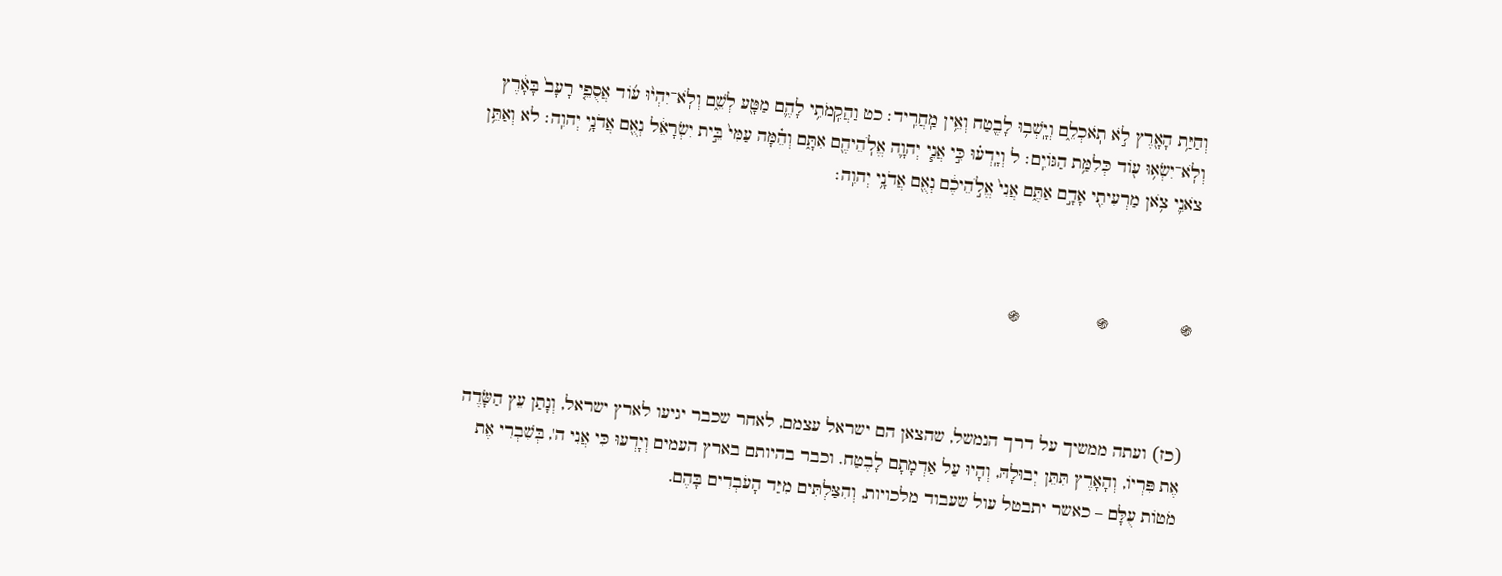וְחַיַּ֥ת הָאָ֖רֶץ לֹ֣א תֹֽאכְלֵ֑ם וְיָֽשְׁב֥וּ לָבֶ֖טַח וְאֵ֥ין מַֽחֲרִֽיד׃ כט וַהֲקִֽמֹתִ֥י לָהֶ֛ם מַטָּ֖ע לְשֵׁ֑ם וְלֹֽא־יִהְי֨וּ ע֜וֹד אֲסֻפֵ֤י רָעָב֙ בָּאָ֔רֶץ וְלֹֽא־יִשְׂא֥וּ ע֖וֹד כְּלִמַּ֥ת הַגּוֹיִֽם׃ ל וְיָֽדְע֗וּ כִּ֣י אֲנִ֧י יְהוָ֛ה אֱלֹֽהֵיהֶ֖ם אִתָּ֑ם וְהֵ֗מָּה עַמִּי֙ בֵּ֣ית יִשְׂרָאֵ֔ל נְאֻ֖ם אֲדֹנָ֥י יְהוִֽה׃ לא וְאַתֵּ֥ן צֹאנִ֛י צֹ֥אן מַרְעִיתִ֖י אָדָ֣ם אַתֶּ֑ם אֲנִי֙ אֱלֹ֣הֵיכֶ֔ם נְאֻ֖ם אֲדֹנָ֥י יְהוִֽה׃



֍              ֍               ֍



(כז) ועתה ממשיך על דרך הנמשל, שהצאן הם ישראל עצמם, לאחר שכבר יגיעו לארץ ישראל, וְנָתַן עֵץ הַשָּׂדֶה אֶת פִּרְיוֹ, וְהָאָרֶץ תִּתֵּן יְבוּלָהּ, וְהָיוּ עַל אַדְמָתָם לָבֶטַח. וכבר בהיותם בארץ העמים וְיָדְעוּ כִּי אֲנִי ה', בְּשִׁבְרִי אֶת מֹטוֹת עֻלָּם – כאשר יתבטל עול שעבוד מלכויות, וְהִצַּלְתִּים מִיַּד הָעֹבְדִים בָּהֶם.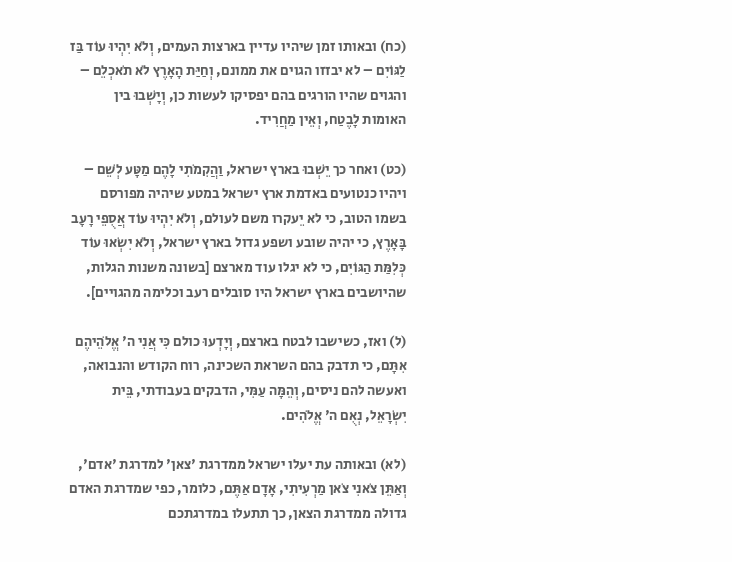(כח) ובאותו זמן שיהיו עדיין בארצות העמים, וְלֹא יִהְיוּ עוֹד בַּז לַגּוֹיִם – לא יבזזו הגוים את ממונם, וְחַיַּת הָאָרֶץ לֹא תֹאכְלֵם – והגוים שהיו הורגים בהם יפסיקו לעשות כן, וְיָשְׁבוּ בין האומות לָבֶטַח, וְאֵין מַחֲרִיד.

(כט) ואחר כך יֵשְׁבוּ בארץ ישראל, וַהֲקִמֹתִי לָהֶם מַטָּע לְשֵׁם – ויהיו כנטועים באדמת ארץ ישראל במטע שיהיה מפורסם בשמו הטוב, כי לא יֵעקרו משם לעולם, וְלֹא יִהְיוּ עוֹד אֲסֻפֵי רָעָב בָּאָרֶץ, כי יהיה שובע ושפע גדול בארץ ישראל, וְלֹא יִשְׂאוּ עוֹד כְּלִמַּת הַגּוֹיִם, כי לא יגלו עוד מארצם [בשונה משנות הגלות, שהיושבים בארץ ישראל היו סובלים רעב וכלימה מהגויים].

(ל) ואז, כשישבו לבטח בארצם, וְיָדְעוּ כולם כִּי אֲנִי ה' אֱלֹהֵיהֶם אִתָּם, כי תדבק בהם השראת השכינה, רוח הקודש והנבואה, ואעשה להם ניסים, וְהֵמָּה עַמִּי, הדבקים בעבודתי, בֵּית יִשְׂרָאֵל, נְאֻם ה' אֱלֹהִים.

(לא) ובאותה עת יעלו ישראל ממדרגת 'צאן' למדרגת 'אדם', וְאַתֵּן צֹאנִי צֹאן מַרְעִיתִי, אָדָם אַתֶּם, כלומר, כפי שמדרגת האדם גדולה ממדרגת הצאן, כך תתעלו במדרגתכם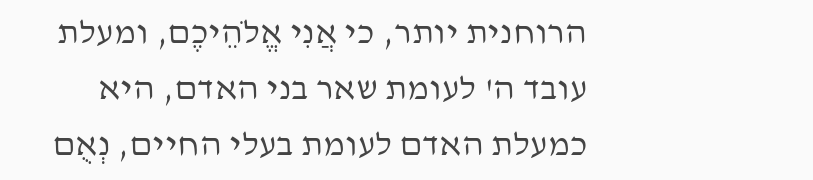הרוחנית יותר, כי אֲנִי אֱלֹהֵיכֶם, ומעלת עובד ה' לעומת שאר בני האדם, היא כמעלת האדם לעומת בעלי החיים, נְאֻם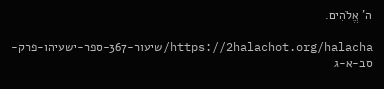ה' אֱלֹהִים.

https://2halachot.org/halacha/שיעור-367-ספר-ישעיהו-פרק-סב-א-ג